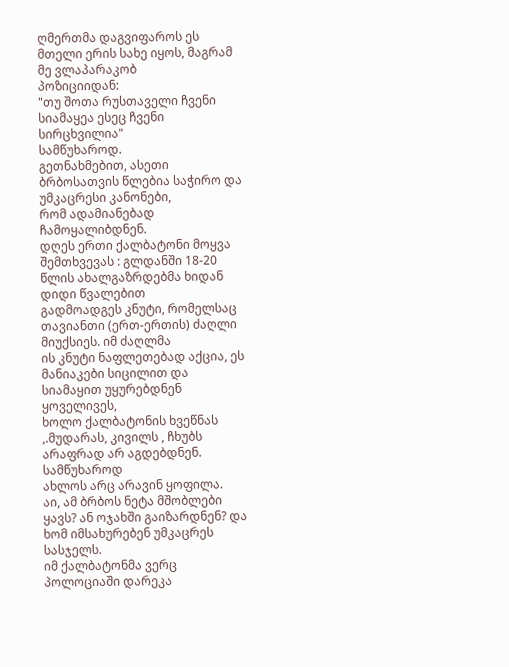ღმერთმა დაგვიფაროს ეს მთელი ერის სახე იყოს, მაგრამ მე ვლაპარაკობ
პოზიციიდან:
"თუ შოთა რუსთაველი ჩვენი სიამაყეა ესეც ჩვენი სირცხვილია"
სამწუხაროდ.
გეთნახმებით, ასეთი ბრბოსათვის წლებია საჭირო და უმკაცრესი კანონები,
რომ ადამიანებად ჩამოყალიბდნენ.
დღეს ერთი ქალბატონი მოყვა შემთხვევას : გლდანში 18-20 წლის ახალგაზრდებმა ხიდან დიდი წვალებით
გადმოადგეს კნუტი, რომელსაც თავიანთი (ერთ-ერთის) ძაღლი მიუქსიეს. იმ ძაღლმა
ის კნუტი ნაფლეთებად აქცია, ეს მანიაკები სიცილით და სიამაყით უყურებდნენ ყოველივეს,
ხოლო ქალბატონის ხვეწნას ,.მუდარას, კივილს , ჩხუბს არაფრად არ აგდებდნენ. სამწუხაროდ
ახლოს არც არავინ ყოფილა.
აი, ამ ბრბოს ნეტა მშობლები ყავს? ან ოჯახში გაიზარდნენ? და ხომ იმსახურებენ უმკაცრეს სასჯელს.
იმ ქალბატონმა ვერც პოლოციაში დარეკა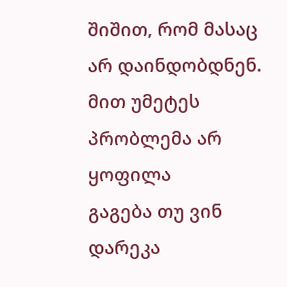შიშით, რომ მასაც არ დაინდობდნენ. მით უმეტეს პრობლემა არ ყოფილა
გაგება თუ ვინ დარეკა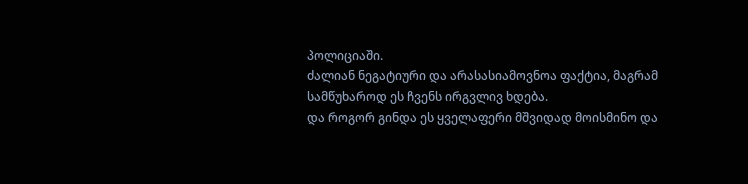პოლიციაში.
ძალიან ნეგატიური და არასასიამოვნოა ფაქტია, მაგრამ სამწუხაროდ ეს ჩვენს ირგვლივ ხდება.
და როგორ გინდა ეს ყველაფერი მშვიდად მოისმინო და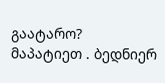გაატარო?
მაპატიეთ . ბედნიერ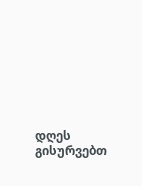დღეს გისურვებთ